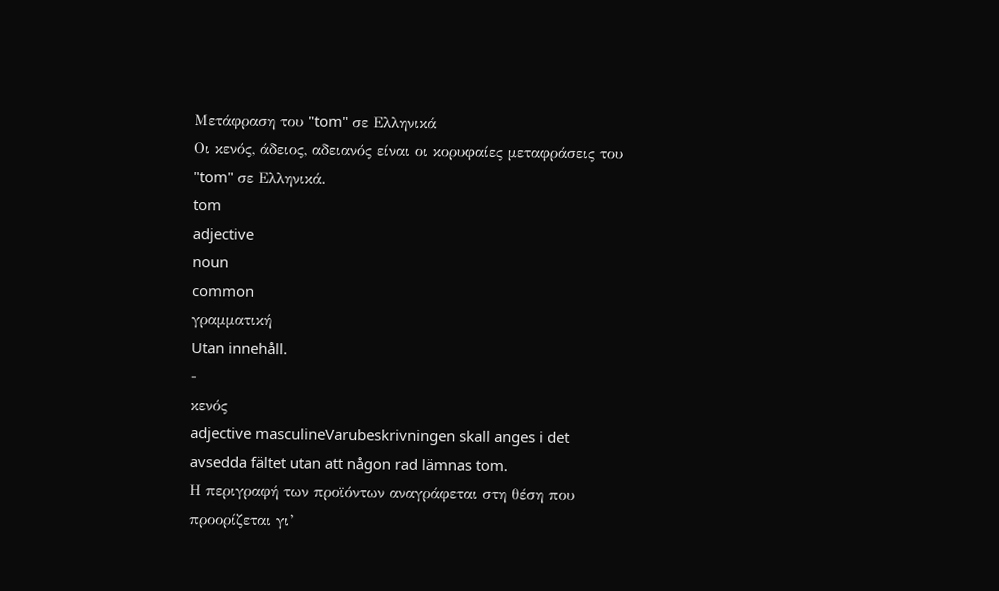Μετάφραση του "tom" σε Ελληνικά
Οι κενός, άδειος, αδειανός είναι οι κορυφαίες μεταφράσεις του "tom" σε Ελληνικά.
tom
adjective
noun
common
γραμματική
Utan innehåll.
-
κενός
adjective masculineVarubeskrivningen skall anges i det avsedda fältet utan att någon rad lämnas tom.
Η περιγραφή των προϊόντων αναγράφεται στη θέση που προορίζεται γι’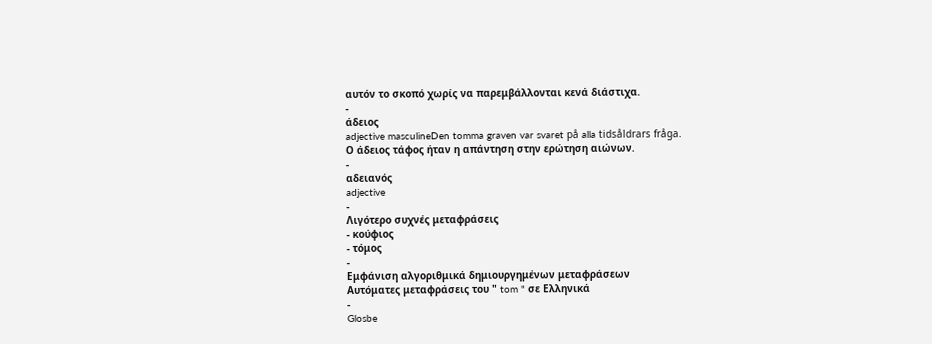αυτόν το σκοπό χωρίς να παρεμβάλλονται κενά διάστιχα.
-
άδειος
adjective masculineDen tomma graven var svaret på alla tidsåldrars fråga.
Ο άδειος τάφος ήταν η απάντηση στην ερώτηση αιώνων.
-
αδειανός
adjective
-
Λιγότερο συχνές μεταφράσεις
- κούφιος
- τόμος
-
Εμφάνιση αλγοριθμικά δημιουργημένων μεταφράσεων
Αυτόματες μεταφράσεις του " tom " σε Ελληνικά
-
Glosbe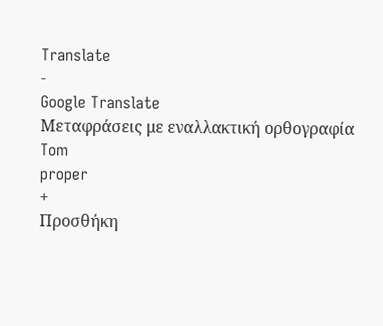Translate
-
Google Translate
Μεταφράσεις με εναλλακτική ορθογραφία
Tom
proper
+
Προσθήκη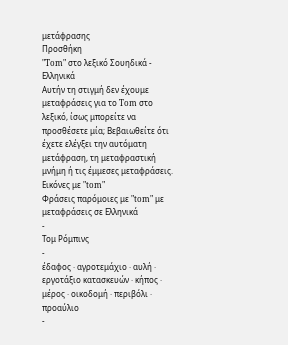μετάφρασης
Προσθήκη
"Tom" στο λεξικό Σουηδικά - Ελληνικά
Αυτήν τη στιγμή δεν έχουμε μεταφράσεις για το Tom στο λεξικό, ίσως μπορείτε να προσθέσετε μία; Βεβαιωθείτε ότι έχετε ελέγξει την αυτόματη μετάφραση, τη μεταφραστική μνήμη ή τις έμμεσες μεταφράσεις.
Εικόνες με "tom"
Φράσεις παρόμοιες με "tom" με μεταφράσεις σε Ελληνικά
-
Τομ Ρόμπινς
-
έδαφος · αγροτεμάχιο · αυλή · εργοτάξιο κατασκευών · κήπος · μέρος · οικοδομή · περιβόλι · προαύλιο
-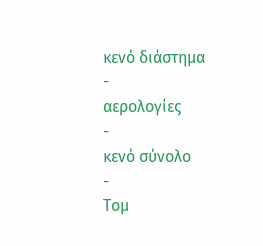κενό διάστημα
-
αερολογίες
-
κενό σύνολο
-
Τομ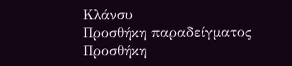Κλάνσυ
Προσθήκη παραδείγματος
Προσθήκη